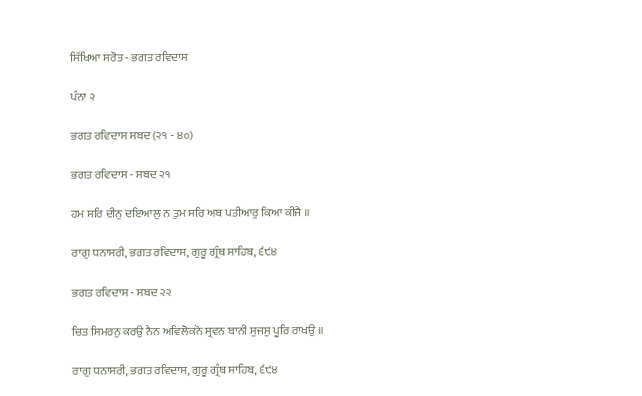ਸਿੱਖਿਆ ਸਰੋਤ - ਭਗਤ ਰਵਿਦਾਸ

ਪੰਨਾ ੨

ਭਗਤ ਰਵਿਦਾਸ ਸਬਦ (੨੧ - ੪੦)

ਭਗਤ ਰਵਿਦਾਸ - ਸਬਦ ੨੧

ਹਮ ਸਰਿ ਦੀਨੁ ਦਇਆਲੁ ਨ ਤੁਮ ਸਰਿ ਅਬ ਪਤੀਆਰੁ ਕਿਆ ਕੀਜੈ ॥

ਰਾਗੁ ਧਨਾਸਰੀ, ਭਗਤ ਰਵਿਦਾਸ, ਗੁਰੂ ਗ੍ਰੰਥ ਸਾਹਿਬ, ੬੯੪

ਭਗਤ ਰਵਿਦਾਸ - ਸਬਦ ੨੨

ਚਿਤ ਸਿਮਰਨੁ ਕਰਉ ਨੈਨ ਅਵਿਲੋਕਨੋ ਸ੍ਰਵਨ ਬਾਨੀ ਸੁਜਸੁ ਪੂਰਿ ਰਾਖਉ ॥

ਰਾਗੁ ਧਨਾਸਰੀ, ਭਗਤ ਰਵਿਦਾਸ, ਗੁਰੂ ਗ੍ਰੰਥ ਸਾਹਿਬ, ੬੯੪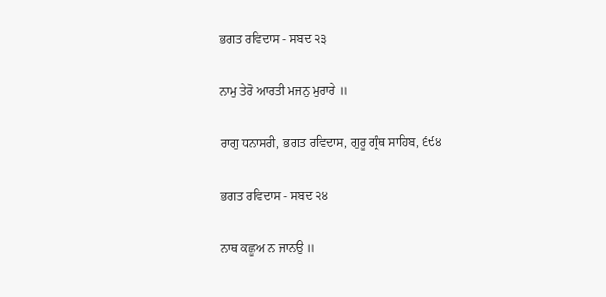ਭਗਤ ਰਵਿਦਾਸ - ਸਬਦ ੨੩

ਨਾਮੁ ਤੇਰੋ ਆਰਤੀ ਮਜਨੁ ਮੁਰਾਰੇ ॥

ਰਾਗੁ ਧਨਾਸਰੀ, ਭਗਤ ਰਵਿਦਾਸ, ਗੁਰੂ ਗ੍ਰੰਥ ਸਾਹਿਬ, ੬੯੪

ਭਗਤ ਰਵਿਦਾਸ - ਸਬਦ ੨੪

ਨਾਥ ਕਛੂਅ ਨ ਜਾਨਉ ॥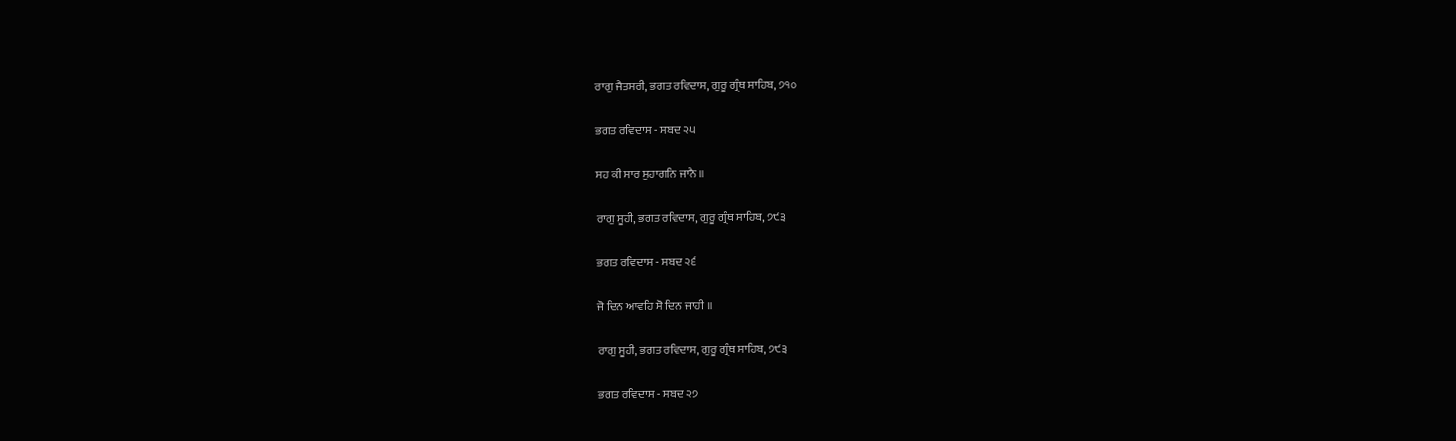ਰਾਗੁ ਜੈਤਸਰੀ, ਭਗਤ ਰਵਿਦਾਸ, ਗੁਰੂ ਗ੍ਰੰਥ ਸਾਹਿਬ, ੭੧੦

ਭਗਤ ਰਵਿਦਾਸ - ਸਬਦ ੨੫

ਸਹ ਕੀ ਸਾਰ ਸੁਹਾਗਨਿ ਜਾਨੈ ॥

ਰਾਗੁ ਸੂਹੀ, ਭਗਤ ਰਵਿਦਾਸ, ਗੁਰੂ ਗ੍ਰੰਥ ਸਾਹਿਬ, ੭੯੩

ਭਗਤ ਰਵਿਦਾਸ - ਸਬਦ ੨੬

ਜੋ ਦਿਨ ਆਵਹਿ ਸੋ ਦਿਨ ਜਾਹੀ ॥

ਰਾਗੁ ਸੂਹੀ, ਭਗਤ ਰਵਿਦਾਸ, ਗੁਰੂ ਗ੍ਰੰਥ ਸਾਹਿਬ, ੭੯੩

ਭਗਤ ਰਵਿਦਾਸ - ਸਬਦ ੨੭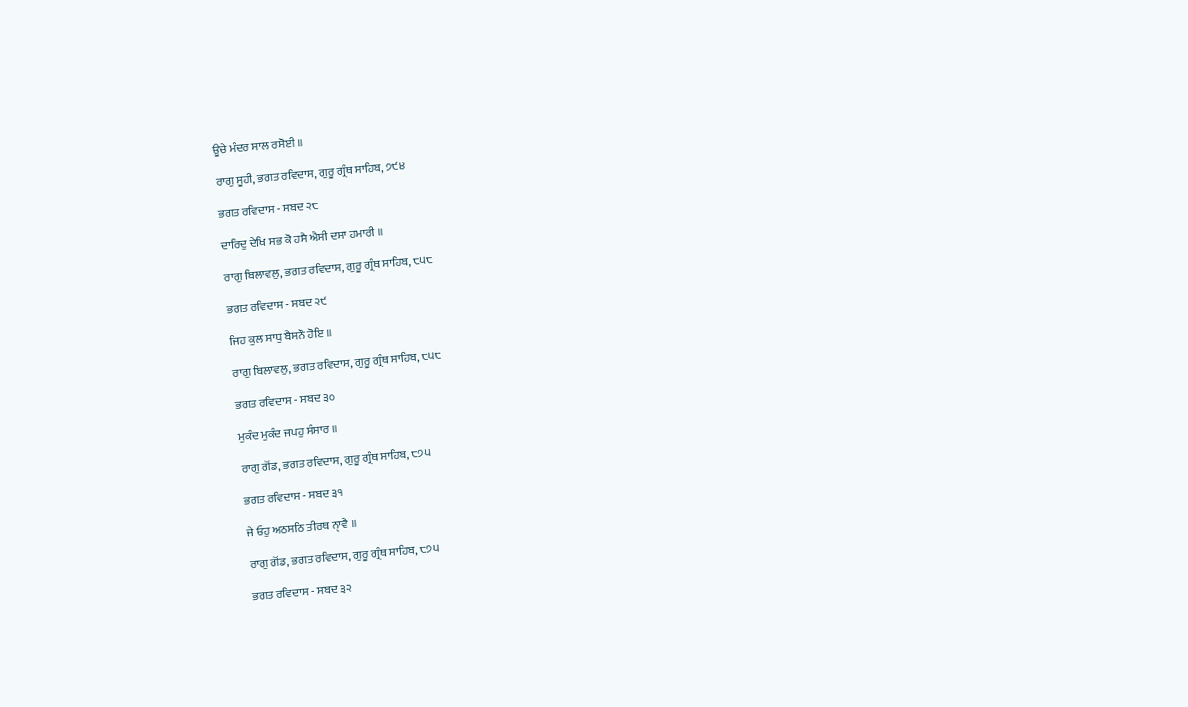ਊਚੇ ਮੰਦਰ ਸਾਲ ਰਸੋਈ ॥

ਰਾਗੁ ਸੂਹੀ, ਭਗਤ ਰਵਿਦਾਸ, ਗੁਰੂ ਗ੍ਰੰਥ ਸਾਹਿਬ, ੭੯੪

ਭਗਤ ਰਵਿਦਾਸ - ਸਬਦ ੨੮

ਦਾਰਿਦੁ ਦੇਖਿ ਸਭ ਕੋ ਹਸੈ ਐਸੀ ਦਸਾ ਹਮਾਰੀ ॥

ਰਾਗੁ ਬਿਲਾਵਲੁ, ਭਗਤ ਰਵਿਦਾਸ, ਗੁਰੂ ਗ੍ਰੰਥ ਸਾਹਿਬ, ੮੫੮

ਭਗਤ ਰਵਿਦਾਸ - ਸਬਦ ੨੯

ਜਿਹ ਕੁਲ ਸਾਧੁ ਬੈਸਨੌ ਹੋਇ ॥

ਰਾਗੁ ਬਿਲਾਵਲੁ, ਭਗਤ ਰਵਿਦਾਸ, ਗੁਰੂ ਗ੍ਰੰਥ ਸਾਹਿਬ, ੮੫੮

ਭਗਤ ਰਵਿਦਾਸ - ਸਬਦ ੩੦

ਮੁਕੰਦ ਮੁਕੰਦ ਜਪਹੁ ਸੰਸਾਰ ॥

ਰਾਗੁ ਗੋਂਡ, ਭਗਤ ਰਵਿਦਾਸ, ਗੁਰੂ ਗ੍ਰੰਥ ਸਾਹਿਬ, ੮੭੫

ਭਗਤ ਰਵਿਦਾਸ - ਸਬਦ ੩੧

ਜੇ ਓਹੁ ਅਠਸਠਿ ਤੀਰਥ ਨਾੑਵੈ ॥

ਰਾਗੁ ਗੋਂਡ, ਭਗਤ ਰਵਿਦਾਸ, ਗੁਰੂ ਗ੍ਰੰਥ ਸਾਹਿਬ, ੮੭੫

ਭਗਤ ਰਵਿਦਾਸ - ਸਬਦ ੩੨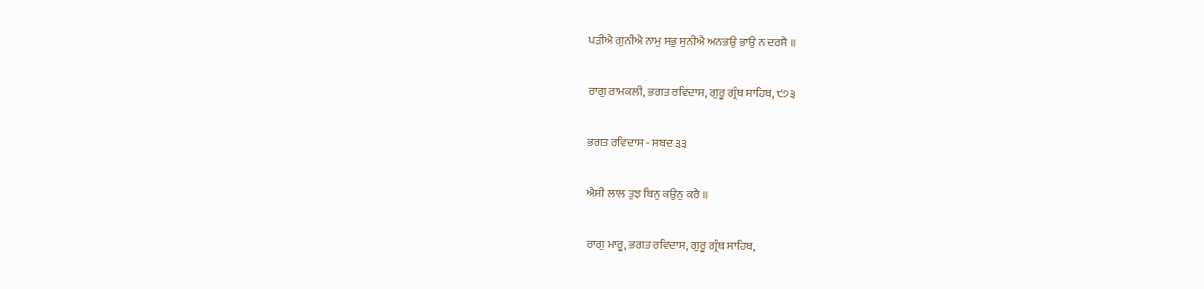ਪੜੀਐ ਗੁਨੀਐ ਨਾਮੁ ਸਭੁ ਸੁਨੀਐ ਅਨਭਉ ਭਾਉ ਨ ਦਰਸੈ ॥

ਰਾਗੁ ਰਾਮਕਲੀ, ਭਗਤ ਰਵਿਦਾਸ, ਗੁਰੂ ਗ੍ਰੰਥ ਸਾਹਿਬ, ੯੭੩

ਭਗਤ ਰਵਿਦਾਸ - ਸਬਦ ੩੩

ਐਸੀ ਲਾਲ ਤੁਝ ਬਿਨੁ ਕਉਨੁ ਕਰੈ ॥

ਰਾਗੁ ਮਾਰੂ, ਭਗਤ ਰਵਿਦਾਸ, ਗੁਰੂ ਗ੍ਰੰਥ ਸਾਹਿਬ,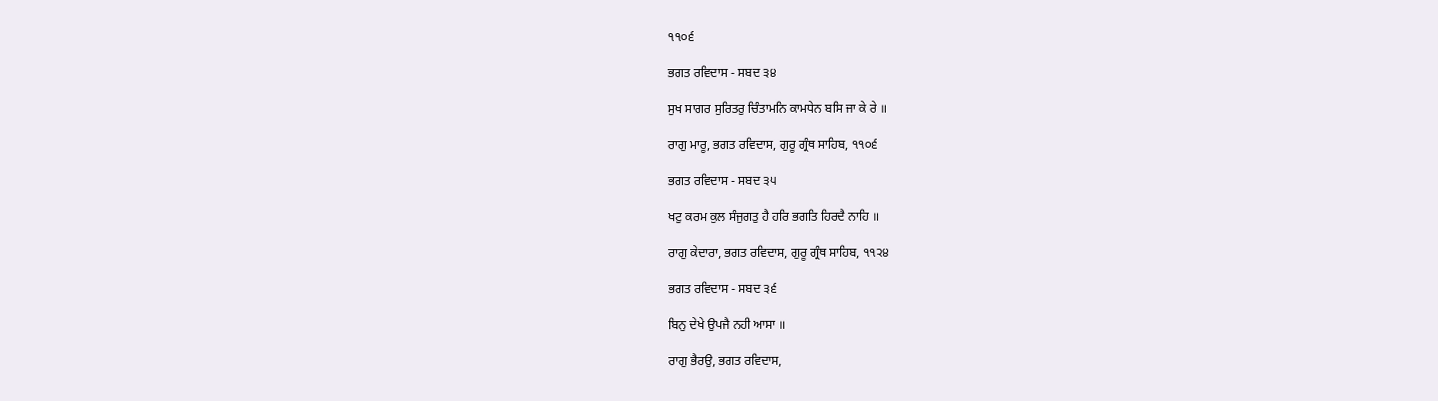੧੧੦੬

ਭਗਤ ਰਵਿਦਾਸ - ਸਬਦ ੩੪

ਸੁਖ ਸਾਗਰ ਸੁਰਿਤਰੁ ਚਿੰਤਾਮਨਿ ਕਾਮਧੇਨ ਬਸਿ ਜਾ ਕੇ ਰੇ ॥

ਰਾਗੁ ਮਾਰੂ, ਭਗਤ ਰਵਿਦਾਸ, ਗੁਰੂ ਗ੍ਰੰਥ ਸਾਹਿਬ, ੧੧੦੬

ਭਗਤ ਰਵਿਦਾਸ - ਸਬਦ ੩੫

ਖਟੁ ਕਰਮ ਕੁਲ ਸੰਜੁਗਤੁ ਹੈ ਹਰਿ ਭਗਤਿ ਹਿਰਦੈ ਨਾਹਿ ॥

ਰਾਗੁ ਕੇਦਾਰਾ, ਭਗਤ ਰਵਿਦਾਸ, ਗੁਰੂ ਗ੍ਰੰਥ ਸਾਹਿਬ, ੧੧੨੪

ਭਗਤ ਰਵਿਦਾਸ - ਸਬਦ ੩੬

ਬਿਨੁ ਦੇਖੇ ਉਪਜੈ ਨਹੀ ਆਸਾ ॥

ਰਾਗੁ ਭੈਰਉ, ਭਗਤ ਰਵਿਦਾਸ,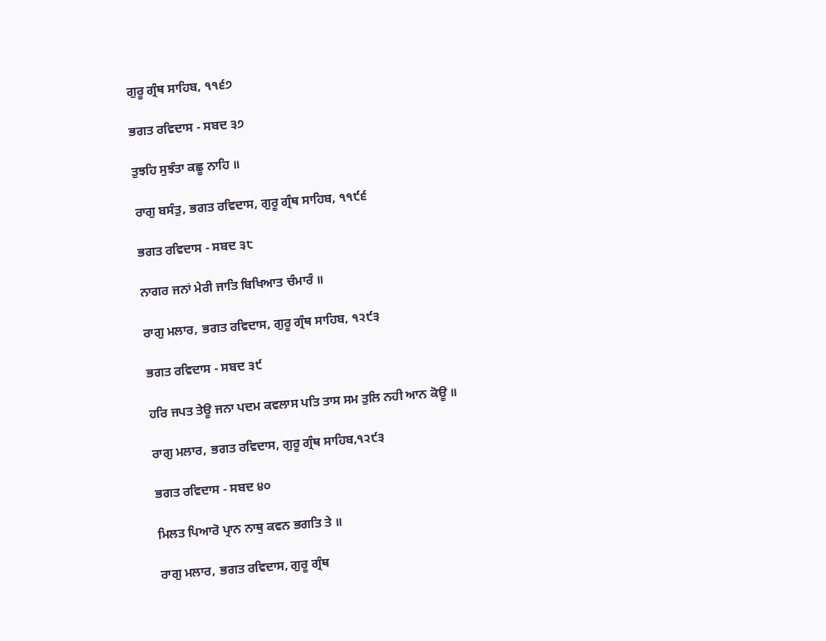ਗੁਰੂ ਗ੍ਰੰਥ ਸਾਹਿਬ, ੧੧੬੭

ਭਗਤ ਰਵਿਦਾਸ - ਸਬਦ ੩੭

ਤੁਝਹਿ ਸੁਝੰਤਾ ਕਛੂ ਨਾਹਿ ॥

ਰਾਗੁ ਬਸੰਤੁ, ਭਗਤ ਰਵਿਦਾਸ, ਗੁਰੂ ਗ੍ਰੰਥ ਸਾਹਿਬ, ੧੧੯੬

ਭਗਤ ਰਵਿਦਾਸ - ਸਬਦ ੩੮

ਨਾਗਰ ਜਨਾਂ ਮੇਰੀ ਜਾਤਿ ਬਿਖਿਆਤ ਚੰਮਾਰੰ ॥

ਰਾਗੁ ਮਲਾਰ, ਭਗਤ ਰਵਿਦਾਸ, ਗੁਰੂ ਗ੍ਰੰਥ ਸਾਹਿਬ, ੧੨੯੩

ਭਗਤ ਰਵਿਦਾਸ - ਸਬਦ ੩੯

ਹਰਿ ਜਪਤ ਤੇਊ ਜਨਾ ਪਦਮ ਕਵਲਾਸ ਪਤਿ ਤਾਸ ਸਮ ਤੁਲਿ ਨਹੀ ਆਨ ਕੋਊ ॥

ਰਾਗੁ ਮਲਾਰ, ਭਗਤ ਰਵਿਦਾਸ, ਗੁਰੂ ਗ੍ਰੰਥ ਸਾਹਿਬ,੧੨੯੩

ਭਗਤ ਰਵਿਦਾਸ - ਸਬਦ ੪੦

ਮਿਲਤ ਪਿਆਰੋ ਪ੍ਰਾਨ ਨਾਥੁ ਕਵਨ ਭਗਤਿ ਤੇ ॥

ਰਾਗੁ ਮਲਾਰ, ਭਗਤ ਰਵਿਦਾਸ, ਗੁਰੂ ਗ੍ਰੰਥ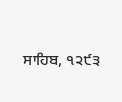ਸਾਹਿਬ, ੧੨੯੩